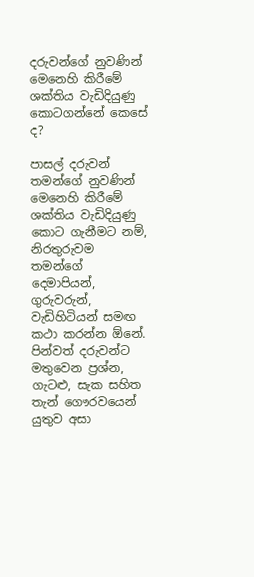දරුවන්ගේ නුවණින් මෙනෙහි කිරීමේ ශක්තිය වැඩිදියුණු කොටගන්නේ කෙසේ ද?

පාසල් දරුවන් තමන්ගේ නුවණින් මෙනෙහි කිරීමේ ශක්තිය වැඩිදියුණු කොට ගැනීමට නම්, නිරතුරුවම තමන්ගේ දෙමාපියන්, ගුරුවරුන්, වැඩිහිටියන් සමඟ කථා කරන්න ඕනේ. පින්වත් දරුවන්ට මතුවෙන ප්‍රශ්න, ගැටළු, සැක සහිත තැන් ගෞරවයෙන් යුතුව අසා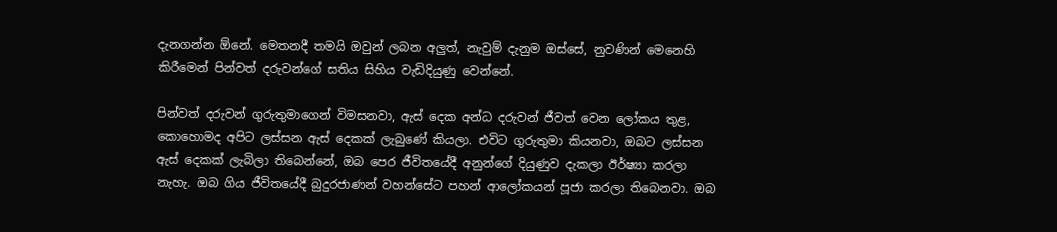දැනගන්න ඕනේ. මෙතනදී තමයි ඔවුන් ලබන අලුත්, නැවුම් දැනුම ඔස්සේ, නුවණින් මෙනෙහි කිරීමෙන් පින්වත් දරුවන්ගේ සතිය සිහිය වැඩිදියුණු වෙන්නේ.

පින්වත් දරුවන් ගුරුතුමාගෙන් විමසනවා, ඇස් දෙක අන්ධ දරුවන් ජීවත් වෙන ලෝකය තුළ, කොහොමද අපිට ලස්සන ඇස් දෙකක් ලැබුණේ කියලා. එවිට ගුරුතුමා කියනවා, ඔබට ලස්සන ඇස් දෙකක් ලැබිලා තිබෙන්නේ, ඔබ පෙර ජීවිතයේදී අනුන්ගේ දියුණුව දැකලා ඊර්ෂ්‍යා කරලා නැහැ. ඔබ ගිය ජීවිතයේදී බුදුරජාණන් වහන්සේට පහන් ආලෝකයන් පූජා කරලා තිබෙනවා. ඔබ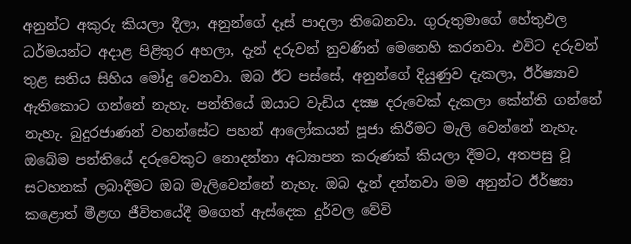අනුන්ට අකුරු කියලා දීලා, අනුන්ගේ දෑස් පාදලා තිබෙනවා. ගුරුතුමාගේ හේතුඵල ධර්මයන්ට අදාළ පිළිතුර අහලා, දැන් දරුවන් නුවණින් මෙනෙහි කරනවා. එවිට දරුවන් තුළ සතිය සිහිය මෝදු වෙනවා. ඔබ ඊට පස්සේ, අනුන්ගේ දියුණුව දැකලා, ඊර්ෂ්‍යාව ඇතිකොට ගන්නේ නැහැ. පන්තියේ ඔයාට වැඩිය දක්‍ෂ දරුවෙක් දැකලා කේන්ති ගන්නේ නැහැ. බුදුරජාණන් වහන්සේට පහන් ආලෝකයන් පූජා කිරීමට මැලි වෙන්නේ නැහැ. ඔබේම පන්තියේ දරුවෙකුට නොදන්නා අධ්‍යාපන කරුණක් කියලා දීමට, අතපසු වූ සටහනක් ලබාදීමට ඔබ මැලිවෙන්නේ නැහැ. ඔබ දැන් දන්නවා මම අනුන්ට ඊර්ෂ්‍යා කළොත් මීළඟ ජීවිතයේදී මගෙත් ඇස්දෙක දුර්වල වේවි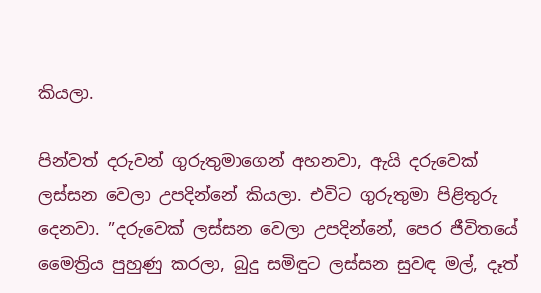කියලා.

පින්වත් දරුවන් ගුරුතුමාගෙන් අහනවා, ඇයි දරුවෙක් ලස්සන වෙලා උපදින්නේ කියලා. එවිට ගුරුතුමා පිළිතුරු දෙනවා. ”දරුවෙක් ලස්සන වෙලා උපදින්නේ, පෙර ජීවිතයේ මෛත්‍රිය පුහුණු කරලා, බුදු සමිඳුට ලස්සන සුවඳ මල්, දෑත්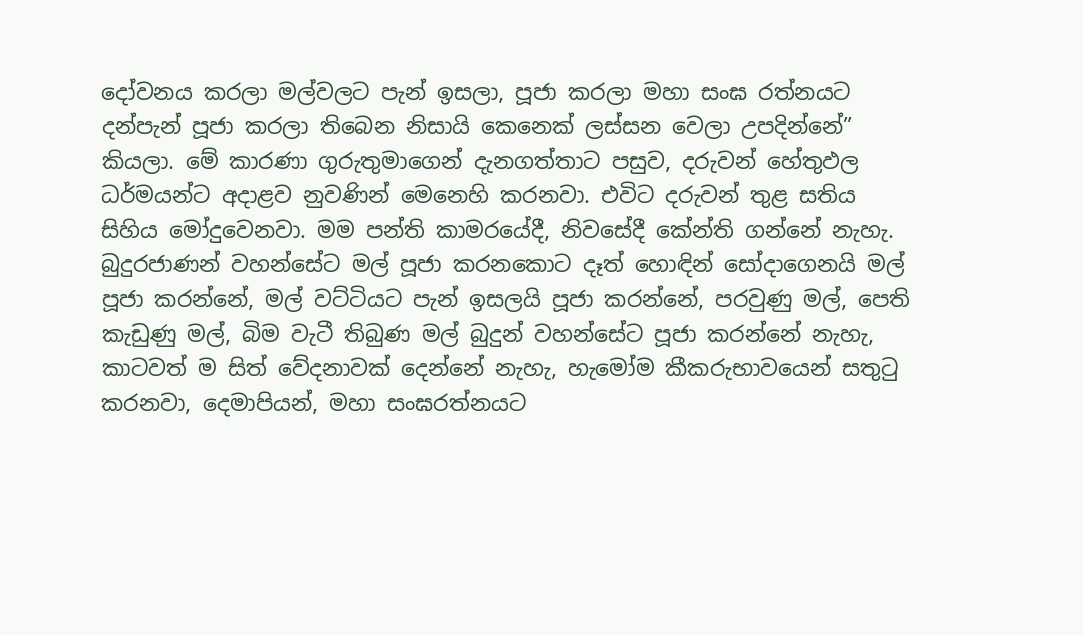දෝවනය කරලා මල්වලට පැන් ඉසලා, පූජා කරලා මහා සංඝ රත්නයට දන්පැන් පූජා කරලා තිබෙන නිසායි කෙනෙක් ලස්සන වෙලා උපදින්නේ” කියලා. මේ කාරණා ගුරුතුමාගෙන් දැනගත්තාට පසුව, දරුවන් හේතුඵල ධර්මයන්ට අදාළව නුවණින් මෙනෙහි කරනවා. එවිට දරුවන් තුළ සතිය සිහිය මෝදුවෙනවා. මම පන්ති කාමරයේදී, නිවසේදී කේන්ති ගන්නේ නැහැ. බුදුරජාණන් වහන්සේට මල් පූජා කරනකොට දෑත් හොඳින් සෝදාගෙනයි මල් පූජා කරන්නේ, මල් වට්ටියට පැන් ඉසලයි පූජා කරන්නේ, පරවුණු මල්, පෙති කැඩුණු මල්, බිම වැටී තිබුණ මල් බුදුන් වහන්සේට පූජා කරන්නේ නැහැ, කාටවත් ම සිත් වේදනාවක් දෙන්නේ නැහැ, හැමෝම කීකරුභාවයෙන් සතුටු කරනවා, දෙමාපියන්, මහා සංඝරත්නයට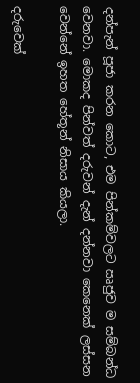දන්පැන් පූජා කරන කොට, එම පින්කම්වලට ඍජුව ම සම්බන්ධ වෙනවා. මොකද පින්වත් දරුවන් දැන් දන්නවා කෙනෙක් ලස්සන වෙන්නේ ඉහත හේතූන් නිසාය කියලා.

දරුවෙක්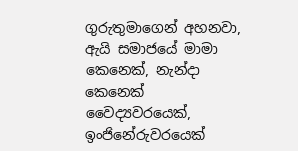ගුරුතුමාගෙන් අහනවා, ඇයි සමාජයේ මාමා කෙනෙක්, නැන්දා කෙනෙක් වෛද්‍යවරයෙක්, ඉංජිනේරුවරයෙක්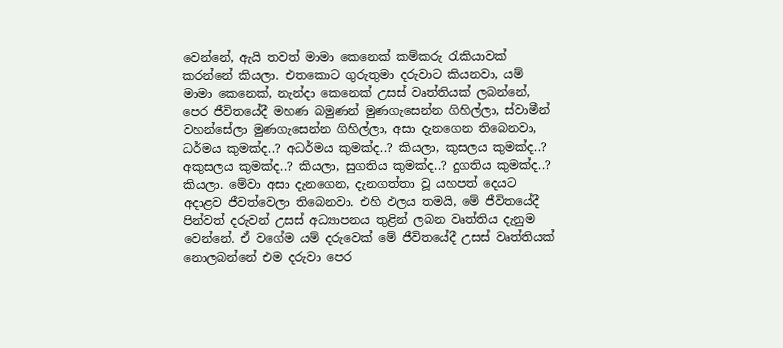වෙන්නේ, ඇයි තවත් මාමා කෙනෙක් කම්කරු රැකියාවක් කරන්නේ කියලා. එතකොට ගුරුතුමා දරුවාට කියනවා, යම් මාමා කෙනෙක්, නැන්දා කෙනෙක් උසස් වෘත්තියක් ලබන්නේ, පෙර ජීවිතයේදී මහණ බමුණන් මුණගැසෙන්න ගිහිල්ලා, ස්වාමීන් වහන්සේලා මුණගැසෙන්න ගිහිල්ලා, අසා දැනගෙන තිබෙනවා, ධර්මය කුමක්ද..? අධර්මය කුමක්ද..? කියලා, කුසලය කුමක්ද..? අකුසලය කුමක්ද..? කියලා, සුගතිය කුමක්ද..? දුගතිය කුමක්ද..? කියලා. මේවා අසා දැනගෙන, දැනගත්තා වූ යහපත් දෙයට අදාළව ජීවත්වෙලා තිබෙනවා. එහි ඵලය තමයි, මේ ජීවිතයේදී පින්වත් දරුවන් උසස් අධ්‍යාපනය තුළින් ලබන වෘත්තිය දැනුම වෙන්නේ. ඒ වගේම යම් දරුවෙක් මේ ජීවිතයේදී උසස් වෘත්තියක් නොලබන්නේ එම දරුවා පෙර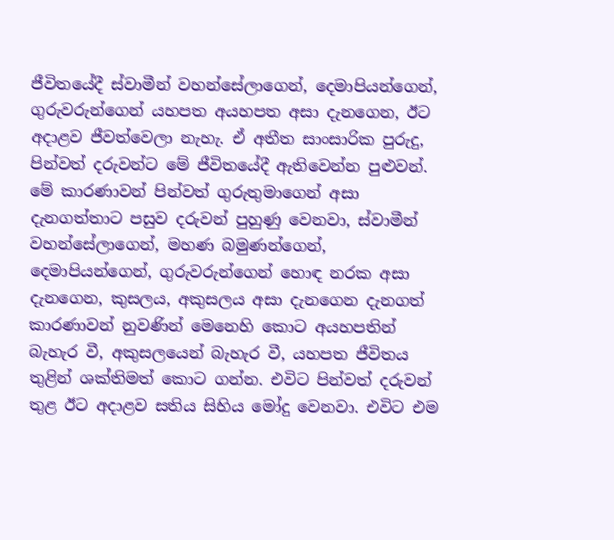ජීවිතයේදී ස්වාමීන් වහන්සේලාගෙන්, දෙමාපියන්ගෙන්, ගුරුවරුන්ගෙන් යහපත අයහපත අසා දැනගෙන, ඊට අදාළව ජීවත්වෙලා නැහැ. ඒ අතීත සාංසාරික පුරුදු, පින්වත් දරුවන්ට මේ ජීවිතයේදී ඇතිවෙන්න පුළුවන්. මේ කාරණාවන් පින්වත් ගුරුතුමාගෙන් අසා දැනගත්තාට පසුව දරුවන් පුහුණු වෙනවා, ස්වාමීන් වහන්සේලාගෙන්, මහණ බමුණන්ගෙන්, දෙමාපියන්ගෙන්, ගුරුවරුන්ගෙන් හොඳ නරක අසා දැනගෙන, කුසලය, අකුසලය අසා දැනගෙන දැනගත් කාරණාවන් නුවණින් මෙනෙහි කොට අයහපතින් බැහැර වී, අකුසලයෙන් බැහැර වී, යහපත ජීවිතය තුළින් ශක්තිමත් කොට ගන්න. එවිට පින්වත් දරුවන් තුළ ඊට අදාළව සතිය සිහිය මෝදු වෙනවා. එවිට එම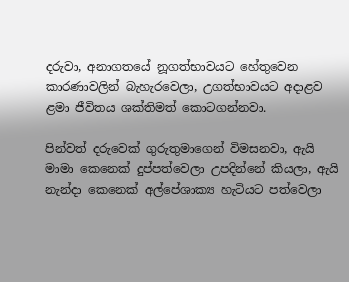දරුවා, අනාගතයේ නූගත්භාවයට හේතුවෙන කාරණාවලින් බැහැරවෙලා, උගත්භාවයට අදාළව ළමා ජීවිතය ශක්තිමත් කොටගන්නවා.

පින්වත් දරුවෙක් ගුරුතුමාගෙන් විමසනවා, ඇයි මාමා කෙනෙක් දුප්පත්වෙලා උපදින්නේ කියලා, ඇයි නැන්දා කෙනෙක් අල්පේශාක්‍ය හැටියට පත්වෙලා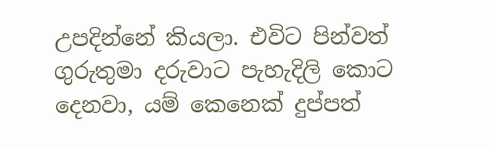උපදින්නේ කියලා. එවිට පින්වත් ගුරුතුමා දරුවාට පැහැදිලි කොට දෙනවා, යම් කෙනෙක් දුප්පත්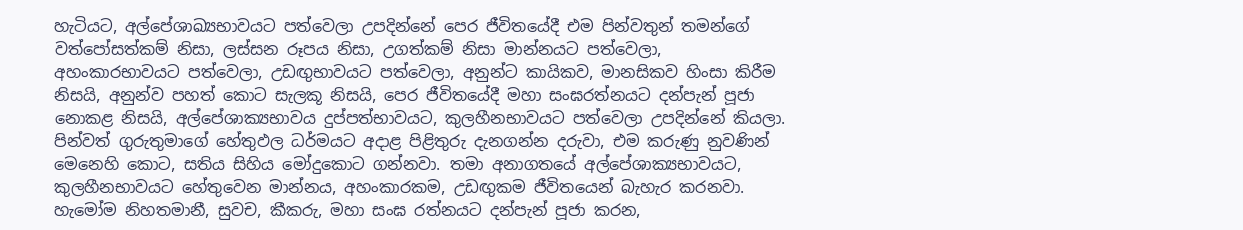හැටියට, අල්පේශාඛ්‍යභාවයට පත්වෙලා උපදින්නේ පෙර ජීවිතයේදී එම පින්වතුන් තමන්ගේ වත්පෝසත්කම් නිසා, ලස්සන රූපය නිසා, උගත්කම් නිසා මාන්නයට පත්වෙලා, අහංකාරභාවයට පත්වෙලා, උඩඟුභාවයට පත්වෙලා, අනුන්ට කායිකව, මානසිකව හිංසා කිරීම නිසයි, අනුන්ව පහත් කොට සැලකූ නිසයි, පෙර ජීවිතයේදී මහා සංඝරත්නයට දන්පැන් පූජා නොකළ නිසයි, අල්පේශාක්‍යභාවය දුප්පත්භාවයට, කුලහීනභාවයට පත්වෙලා උපදින්නේ කියලා. පින්වත් ගුරුතුමාගේ හේතුඵල ධර්මයට අදාළ පිළිතුරු දැනගන්න දරුවා, එම කරුණු නුවණින් මෙනෙහි කොට, සතිය සිහිය මෝදුකොට ගන්නවා. තමා අනාගතයේ අල්පේශාක්‍යභාවයට, කුලහීනභාවයට හේතුවෙන මාන්නය, අහංකාරකම, උඩඟුකම ජීවිතයෙන් බැහැර කරනවා. හැමෝම නිහතමානී, සුවච, කීකරු, මහා සංඝ රත්නයට දන්පැන් පූජා කරන,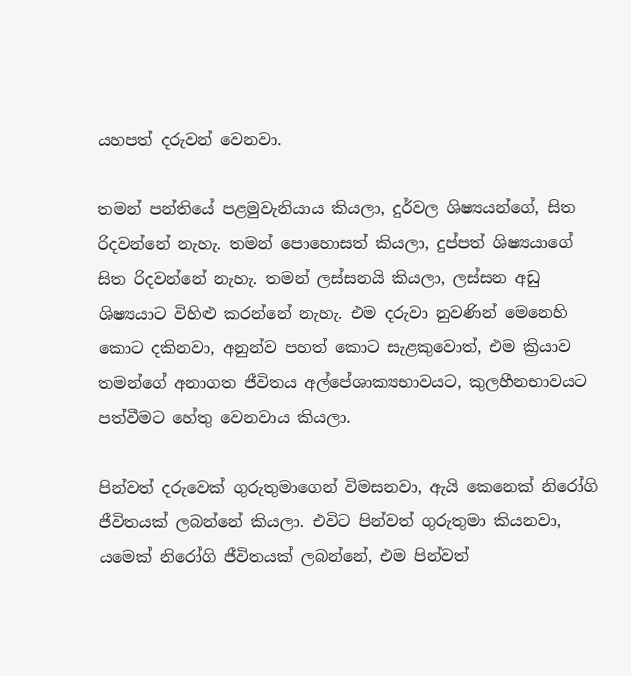යහපත් දරුවන් වෙනවා.

තමන් පන්තියේ පළමුවැනියාය කියලා, දුර්වල ශිෂ්‍යයන්ගේ, සිත රිදවන්නේ නැහැ. තමන් පොහොසත් කියලා, දුප්පත් ශිෂ්‍යයාගේ සිත රිදවන්නේ නැහැ. තමන් ලස්සනයි කියලා, ලස්සන අඩු ශිෂ්‍යයාට විහිළු කරන්නේ නැහැ. එම දරුවා නුවණින් මෙනෙහි කොට දකිනවා, අනුන්ව පහත් කොට සැළකුවොත්, එම ක්‍රියාව තමන්ගේ අනාගත ජීවිතය අල්පේශාක්‍යභාවයට, කුලහීනභාවයට පත්වීමට හේතු වෙනවාය කියලා.

පින්වත් දරුවෙක් ගුරුතුමාගෙන් විමසනවා, ඇයි කෙනෙක් නිරෝගි ජීවිතයක් ලබන්නේ කියලා. එවිට පින්වත් ගුරුතුමා කියනවා, යමෙක් නිරෝගි ජීවිතයක් ලබන්නේ, එම පින්වත්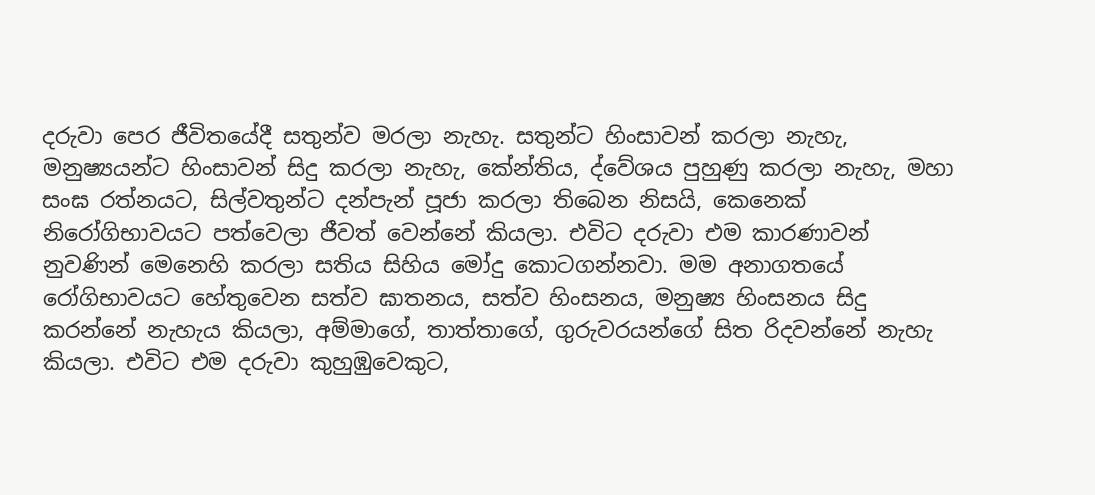දරුවා පෙර ජීවිතයේදී සතුන්ව මරලා නැහැ. සතුන්ට හිංසාවන් කරලා නැහැ, මනුෂ්‍යයන්ට හිංසාවන් සිදු කරලා නැහැ, කේන්තිය, ද්වේශය පුහුණු කරලා නැහැ, මහා සංඝ රත්නයට, සිල්වතුන්ට දන්පැන් පූජා කරලා තිබෙන නිසයි, කෙනෙක් නිරෝගිභාවයට පත්වෙලා ජීවත් වෙන්නේ කියලා. එවිට දරුවා එම කාරණාවන් නුවණින් මෙනෙහි කරලා සතිය සිහිය මෝදු කොටගන්නවා. මම අනාගතයේ රෝගිභාවයට හේතුවෙන සත්ව ඝාතනය, සත්ව හිංසනය, මනුෂ්‍ය හිංසනය සිදු කරන්නේ නැහැය කියලා, අම්මාගේ, තාත්තාගේ, ගුරුවරයන්ගේ සිත රිදවන්නේ නැහැ කියලා. එවිට එම දරුවා කුහුඹුවෙකුට,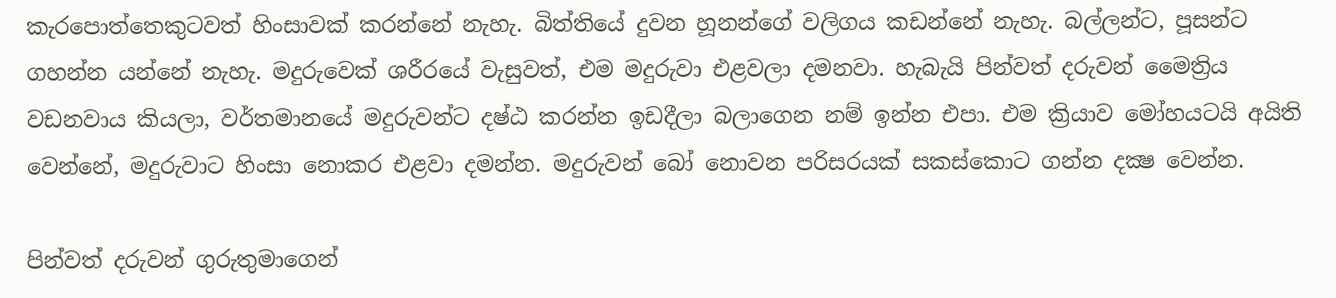කැරපොත්තෙකුටවත් හිංසාවක් කරන්නේ නැහැ. බිත්තියේ දුවන හූනන්ගේ වලිගය කඩන්නේ නැහැ. බල්ලන්ට, පූසන්ට ගහන්න යන්නේ නැහැ. මදුරුවෙක් ශරීරයේ වැසුවත්, එම මදුරුවා එළවලා දමනවා. හැබැයි පින්වත් දරුවන් මෛත්‍රිය වඩනවාය කියලා, වර්තමානයේ මදුරුවන්ට දෂ්ඨ කරන්න ඉඩදීලා බලාගෙන නම් ඉන්න එපා. එම ක්‍රියාව මෝහයටයි අයිති වෙන්නේ, මදුරුවාට හිංසා නොකර එළවා දමන්න. මදුරුවන් බෝ නොවන පරිසරයක් සකස්කොට ගන්න දක්‍ෂ වෙන්න.

පින්වත් දරුවන් ගුරුතුමාගෙන්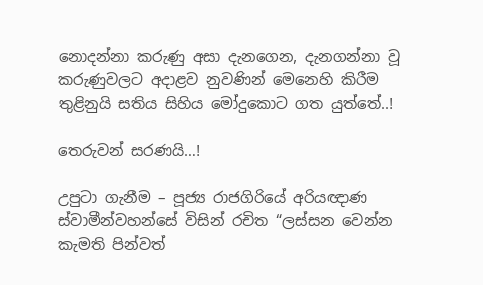නොදන්නා කරුණු අසා දැනගෙන, දැනගන්නා වූ කරුණුවලට අදාළව නුවණින් මෙනෙහි කිරීම තුළිනුයි සතිය සිහිය මෝදුකොට ගත යුත්තේ..!

තෙරුවන් සරණයි…!

උපුටා ගැනීම – පූජ්‍ය රාජගිරියේ අරියඥාණ ස්වාමීන්වහන්සේ විසින් රචිත “ලස්සන වෙන්න කැමති පින්වත්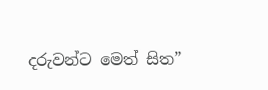දරුවන්ට මෙත් සිත”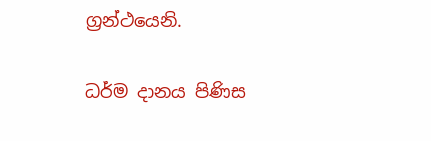ග්‍රන්ථයෙනි.

ධර්ම දානය පිණිස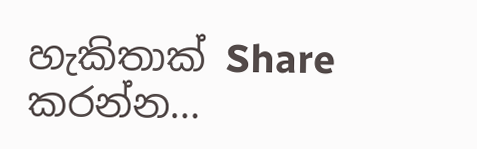හැකිතාක් Share කරන්න…